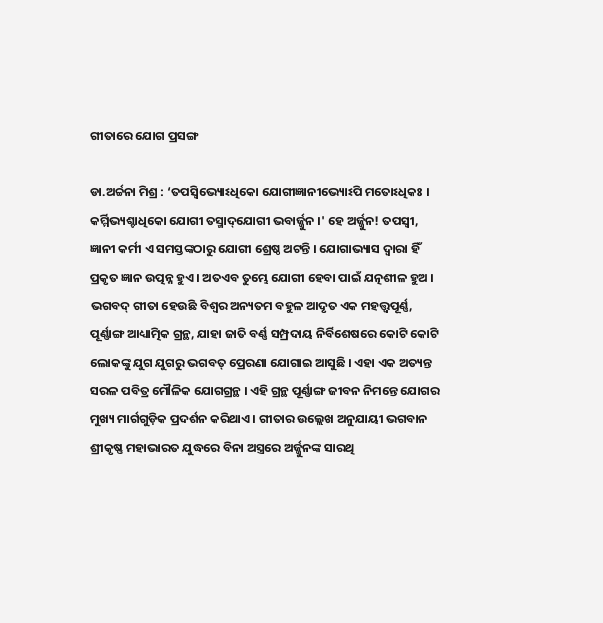ଗୀତାରେ ଯୋଗ ପ୍ରସଙ୍ଗ

ଡା.ଅର୍ଚ୍ଚନା ମିଶ୍ର : ‘ତପସ୍ୱିଭ୍ୟୋଽଧିକୋ ଯୋଗୀଜ୍ଞାନୀଭ୍ୟୋଽପି ମତୋଽଧିକଃ । କର୍ମ୍ମିଭ୍ୟଶ୍ଚାଧିକୋ ଯୋଗୀ ତସ୍ମାଦ୍‌ଯୋଗୀ ଭବାର୍ଜ୍ଜୁନ ।' ହେ ଅର୍ଜ୍ଜୁନ! ତପସ୍ୱୀ, ଜ୍ଞାନୀ କର୍ମୀ ଏ ସମସ୍ତଙ୍କଠାରୁ ଯୋଗୀ ଶ୍ରେଷ୍ଠ ଅଟନ୍ତି । ଯୋଗାଭ୍ୟାସ ଦ୍ୱାରା ହିଁ ପ୍ରକୃତ ଜ୍ଞାନ ଉତ୍ପନ୍ନ ହୁଏ । ଅତଏବ ତୁମ୍ଭେ ଯୋଗୀ ହେବା ପାଇଁ ଯତ୍ନଶୀଳ ହୁଅ । ଭଗବଦ୍‌ ଗୀତା ହେଉଛି ବିଶ୍ୱର ଅନ୍ୟତମ ବହୁଳ ଆଦୃତ ଏକ ମହତ୍ତ୍ୱପୂର୍ଣ୍ଣ, ପୂର୍ଣ୍ଣାଙ୍ଗ ଆଧ୍ୟାତ୍ମିକ ଗ୍ରନ୍ଥ, ଯାହା ଜାତି ବର୍ଣ୍ଣ ସମ୍ପ୍ରଦାୟ ନିର୍ବିଶେଷରେ କୋଟି କୋଟି ଲୋକଙ୍କୁ ଯୁଗ ଯୁଗରୁ ଭଗବତ୍‌ ପ୍ରେରଣା ଯୋଗାଇ ଆସୁଛି । ଏହା ଏକ ଅତ୍ୟନ୍ତ ସରଳ ପବିତ୍ର ମୌଳିକ ଯୋଗଗ୍ରନ୍ଥ । ଏହି ଗ୍ରନ୍ଥ ପୂର୍ଣ୍ଣାଙ୍ଗ ଜୀବନ ନିମନ୍ତେ ଯୋଗର ମୁଖ୍ୟ ମାର୍ଗଗୁଡ଼ିକ ପ୍ରଦର୍ଶନ କରିଥାଏ । ଗୀତାର ଉଲ୍ଲେଖ ଅନୁଯାୟୀ ଭଗବାନ ଶ୍ରୀକୃଷ୍ଣ ମହାଭାରତ ଯୁଦ୍ଧରେ ବିନା ଅସ୍ତ୍ରରେ ଅର୍ଜ୍ଜୁନଙ୍କ ସାରଥି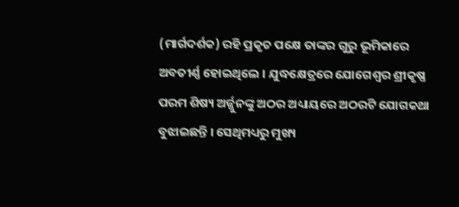(ମାର୍ଗଦର୍ଶକ) ରହି ପ୍ରକୃତ ପକ୍ଷେ ତାଙ୍କର ଗୁରୁ ଭୂମିକାରେ ଅବତୀର୍ଣ୍ଣ ହୋଇଥିଲେ । ଯୁଦ୍ଧକ୍ଷେତ୍ରରେ ଯୋଗେଶ୍ୱର ଶ୍ରୀକୃଷ୍ଣ ପରମ ଶିଷ୍ୟ ଅର୍ଜ୍ଜୁନଙ୍କୁ ଅଠର ଅଧ୍ୟାୟରେ ଅଠରଟି ଯୋଗକଥା ବୁଝାଇଛନ୍ତି । ସେଥିମଧ୍ୟରୁ ମୁଖ୍ୟ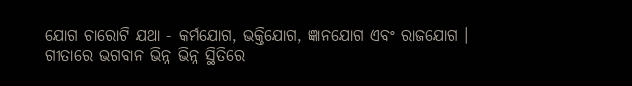ଯୋଗ ଚାରୋଟି ଯଥା - କର୍ମଯୋଗ, ଭକ୍ତିଯୋଗ, ଜ୍ଞାନଯୋଗ ଏବଂ ରାଜଯୋଗ । ଗୀତାରେ ଭଗବାନ ଭିନ୍ନ ଭିନ୍ନ ସ୍ଥିତିରେ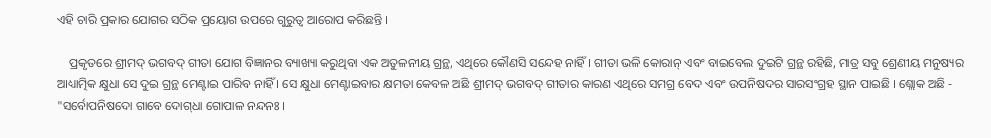ଏହି ଚାରି ପ୍ରକାର ଯୋଗର ସଠିକ ପ୍ରୟୋଗ ଉପରେ ଗୁରୁତ୍ୱ ଆରୋପ କରିଛନ୍ତି ।

    ପ୍ରକୃତରେ ଶ୍ରୀମଦ୍‌ ଭଗବଦ୍‌ ଗୀତା ଯୋଗ ବିଜ୍ଞାନର ବ୍ୟାଖ୍ୟା କରୁଥିବା ଏକ ଅତୁଳନୀୟ ଗ୍ରନ୍ଥ, ଏଥିରେ କୌଣସି ସନ୍ଦେହ ନାହିଁ । ଗୀତା ଭଳି କୋରାନ୍‌ ଏବଂ ବାଇବେଲ ଦୁଇଟି ଗ୍ରନ୍ଥ ରହିଛି, ମାତ୍ର ସବୁ ଶ୍ରେଣୀୟ ମନୁଷ୍ୟର ଆଧ୍ୟାତ୍ମିକ କ୍ଷୁଧା ସେ ଦୁଇ ଗ୍ରନ୍ଥ ମେଣ୍ଟାଇ ପାରିବ ନାହିଁ । ସେ କ୍ଷୁଧା ମେଣ୍ଟାଇବାର କ୍ଷମତା କେବଳ ଅଛି ଶ୍ରୀମଦ୍‌ ଭଗବଦ୍‌ ଗୀତାର କାରଣ ଏଥିରେ ସମଗ୍ର ବେଦ ଏବଂ ଉପନିଷଦର ସାରସଂଗ୍ରହ ସ୍ଥାନ ପାଇଛି । ଶ୍ଲୋକ ଅଛି - "ସର୍ବୋପନିଷଦୋ ଗାବେ ଦୋଗ୍‌ଧା ଗୋପାଳ ନନ୍ଦନଃ ।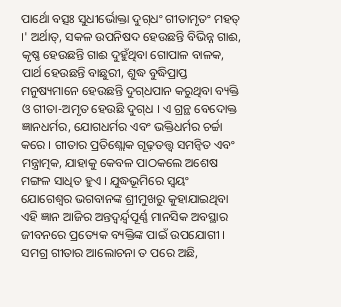ପାର୍ଥୋ ବତ୍ସଃ ସୁଧୀର୍ଭୋକ୍ତା ଦୁଗ୍‌ଧଂ ଗୀତାମୃତଂ ମହତ୍‌ ।' ଅର୍ଥାତ୍‌, ସକଳ ଉପନିଷଦ ହେଉଛନ୍ତି ବିଭିନ୍ନ ଗାଈ, କୃଷ୍ଣ ହେଉଛନ୍ତି ଗାଈ ଦୁହୁଁଥିବା ଗୋପାଳ ବାଳକ, ପାର୍ଥ ହେଉଛନ୍ତି ବାଛୁରୀ, ଶୁଦ୍ଧ ବୁଦ୍ଧିପ୍ରାପ୍ତ ମନୁଷ୍ୟମାନେ ହେଉଛନ୍ତି ଦୁଗ୍‌ଧପାନ କରୁଥିବା ବ୍ୟକ୍ତି ଓ ଗୀତା-ଅମୃତ ହେଉଛି ଦୁଗ୍‌ଧ । ଏ ଗ୍ରନ୍ଥ ବେଦୋକ୍ତ ଜ୍ଞାନଧର୍ମର, ଯୋଗଧର୍ମର ଏବଂ ଭକ୍ତିଧର୍ମର ଚର୍ଚ୍ଚା କରେ । ଗୀତାର ପ୍ରତିଶ୍ଲୋକ ଗୂଢ଼ତତ୍ତ୍ୱ ସମନ୍ୱିତ ଏବଂ ମନ୍ତ୍ରାତ୍ମକ, ଯାହାକୁ କେବଳ ପାଠକଲେ ଅଶେଷ ମଙ୍ଗଳ ସାଧିତ ହୁଏ । ଯୁଦ୍ଧଭୂମିରେ ସ୍ୱୟଂ ଯୋଗେଶ୍ୱର ଭଗବାନଙ୍କ ଶ୍ରୀମୁଖରୁ କୁହାଯାଇଥିବା ଏହି ଜ୍ଞାନ ଆଜିର ଅନ୍ତଦ୍ୱର୍ନ୍ଦ୍ୱପୂର୍ଣ୍ଣ ମାନସିକ ଅବସ୍ଥାର ଜୀବନରେ ପ୍ରତ୍ୟେକ ବ୍ୟକ୍ତିଙ୍କ ପାଇଁ ଉପଯୋଗୀ । ସମଗ୍ର ଗୀତାର ଆଲୋଚନା ତ ପରେ ଅଛି,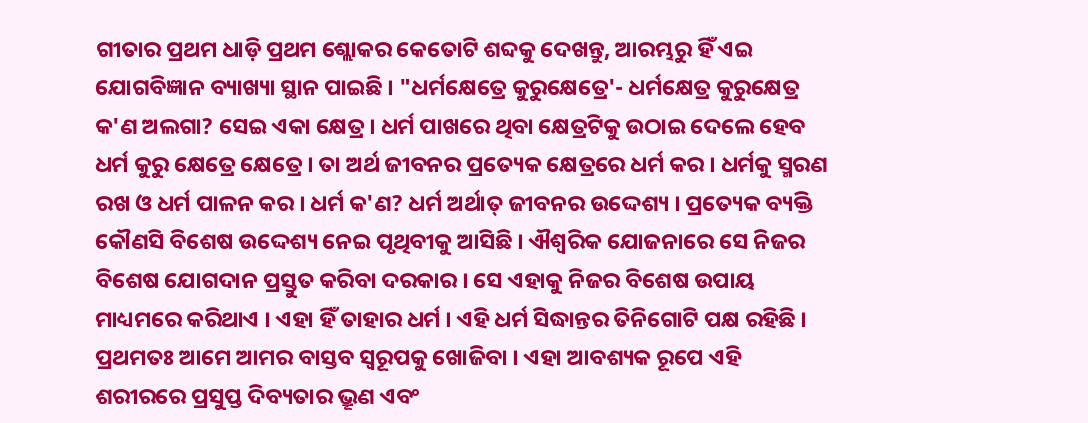ଗୀତାର ପ୍ରଥମ ଧାଡ଼ି ପ୍ରଥମ ଶ୍ଲୋକର କେତୋଟି ଶବ୍ଦକୁ ଦେଖନ୍ତୁ, ଆରମ୍ଭରୁ ହିଁ ଏଇ ଯୋଗବିଜ୍ଞାନ ବ୍ୟାଖ୍ୟା ସ୍ଥାନ ପାଇଛି । "ଧର୍ମକ୍ଷେତ୍ରେ କୁରୁକ୍ଷେତ୍ରେ'- ଧର୍ମକ୍ଷେତ୍ର କୁରୁକ୍ଷେତ୍ର କ'ଣ ଅଲଗା? ସେଇ ଏକା କ୍ଷେତ୍ର । ଧର୍ମ ପାଖରେ ଥିବା କ୍ଷେତ୍ରଟିକୁ ଉଠାଇ ଦେଲେ ହେବ ଧର୍ମ କୁରୁ କ୍ଷେତ୍ରେ କ୍ଷେତ୍ରେ । ତା ଅର୍ଥ ଜୀବନର ପ୍ରତ୍ୟେକ କ୍ଷେତ୍ରରେ ଧର୍ମ କର । ଧର୍ମକୁ ସ୍ମରଣ ରଖ ଓ ଧର୍ମ ପାଳନ କର । ଧର୍ମ କ'ଣ? ଧର୍ମ ଅର୍ଥାତ୍‌ ଜୀବନର ଉଦ୍ଦେଶ୍ୟ । ପ୍ରତ୍ୟେକ ବ୍ୟକ୍ତି କୌଣସି ବିଶେଷ ଉଦ୍ଦେଶ୍ୟ ନେଇ ପୃଥିବୀକୁ ଆସିଛି । ଐଶ୍ୱରିକ ଯୋଜନାରେ ସେ ନିଜର ବିଶେଷ ଯୋଗଦାନ ପ୍ରସ୍ତୁତ କରିବା ଦରକାର । ସେ ଏହାକୁ ନିଜର ବିଶେଷ ଉପାୟ ମାଧ୍ୟମରେ କରିଥାଏ । ଏହା ହିଁ ତାହାର ଧର୍ମ । ଏହି ଧର୍ମ ସିଦ୍ଧାନ୍ତର ତିନିଗୋଟି ପକ୍ଷ ରହିଛି । ପ୍ରଥମତଃ ଆମେ ଆମର ବାସ୍ତବ ସ୍ୱରୂପକୁ ଖୋଜିବା । ଏହା ଆବଶ୍ୟକ ରୂପେ ଏହି ଶରୀରରେ ପ୍ରସୁପ୍ତ ଦିବ୍ୟତାର ଭ୍ରୂଣ ଏବଂ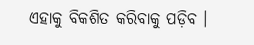ଏହାକୁ ବିକଶିତ କରିବାକୁ ପଡ଼ିବ ।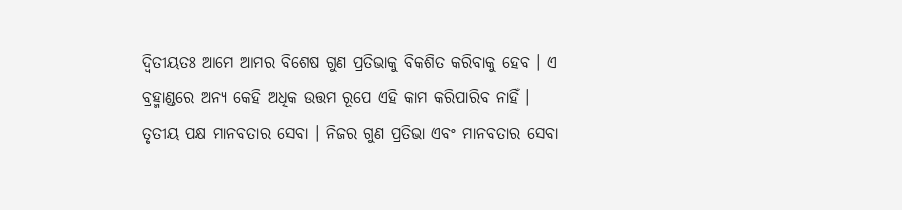ଦ୍ୱିତୀୟତଃ ଆମେ ଆମର ବିଶେଷ ଗୁଣ ପ୍ରତିଭାକୁ ବିକଶିତ କରିବାକୁ ହେବ । ଏ ବ୍ରହ୍ମାଣ୍ଡରେ ଅନ୍ୟ କେହି ଅଧିକ ଉତ୍ତମ ରୂପେ ଏହି କାମ କରିପାରିବ ନାହିଁ । ତୃତୀୟ ପକ୍ଷ ମାନବତାର ସେବା । ନିଜର ଗୁଣ ପ୍ରତିଭା ଏବଂ ମାନବତାର ସେବା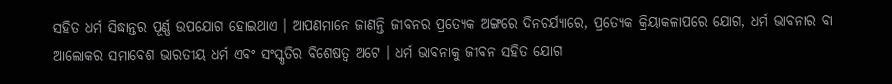ସହିତ ଧର୍ମ ସିଦ୍ଧାନ୍ତର ପୂର୍ଣ୍ଣ ଉପଯୋଗ ହୋଇଥାଏ । ଆପଣମାନେ ଜାଣନ୍ତି ଜୀବନର ପ୍ରତ୍ୟେକ ଅଙ୍ଗରେ ଦିନଚର୍ଯ୍ୟାରେ, ପ୍ରତ୍ୟେକ କ୍ରିୟାକଳାପରେ ଯୋଗ, ଧର୍ମ ଭାବନାର ବା ଆଲୋକର ସମାବେଶ ଭାରତୀୟ ଧର୍ମ ଏବଂ ସଂସ୍କୃତିର ବିଶେଷତ୍ୱ ଅଟେ । ଧର୍ମ ଭାବନାକୁ ଜୀବନ ସହିତ ଯୋଗ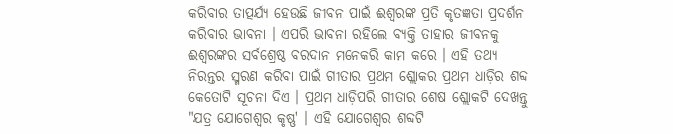କରିବାର ତାତ୍ପର୍ଯ୍ୟ ହେଉଛି ଜୀବନ ପାଇଁ ଈଶ୍ୱରଙ୍କ ପ୍ରତି କୃତଜ୍ଞତା ପ୍ରଦର୍ଶନ କରିବାର ଭାବନା । ଏପରି ଭାବନା ରହିଲେ ବ୍ୟକ୍ତି ତାହାର ଜୀବନକୁ ଈଶ୍ୱରଙ୍କର ସର୍ବଶ୍ରେଷ୍ଠ ବରଦାନ ମନେକରି କାମ କରେ । ଏହି ତଥ୍ୟ ନିରନ୍ତର ସ୍ମରଣ କରିବା ପାଇଁ ଗୀତାର ପ୍ରଥମ ଶ୍ଲୋକର ପ୍ରଥମ ଧାଡ଼ିର ଶବ୍ଦ କେତୋଟି ସୂଚନା ଦିଏ । ପ୍ରଥମ ଧାଡ଼ିପରି ଗୀତାର ଶେଷ ଶ୍ଲୋକଟି ଦେଖନ୍ତୁ "ଯତ୍ର ଯୋଗେଶ୍ୱର କୃଷ୍ଣ' । ଏହି ଯୋଗେଶ୍ୱର ଶବ୍ଦଟି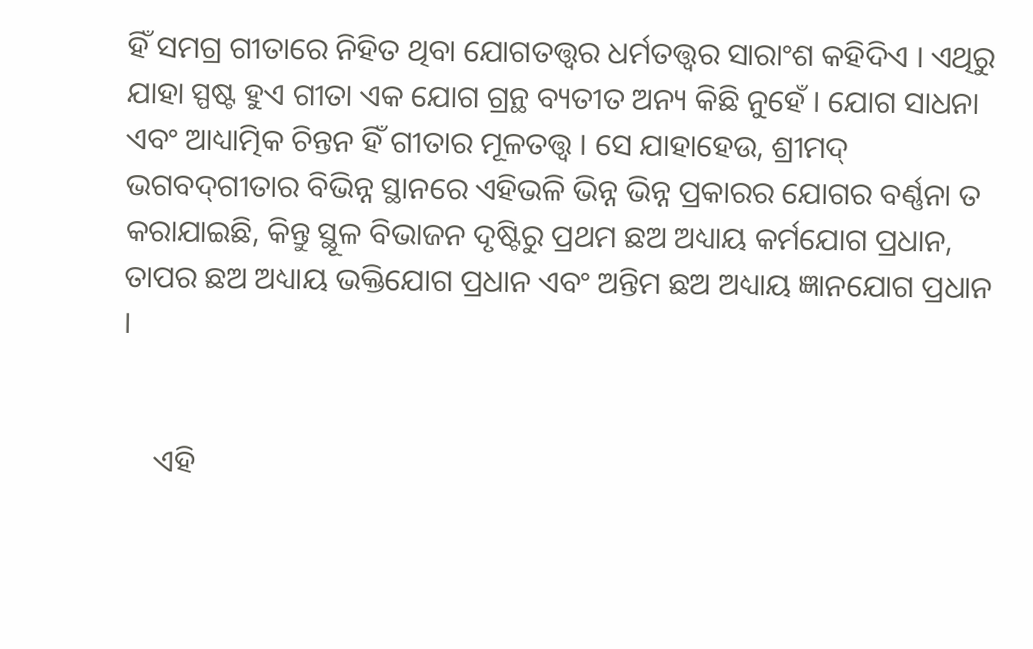ହିଁ ସମଗ୍ର ଗୀତାରେ ନିହିତ ଥିବା ଯୋଗତତ୍ତ୍ୱର ଧର୍ମତତ୍ତ୍ୱର ସାରାଂଶ କହିଦିଏ । ଏଥିରୁ ଯାହା ସ୍ପଷ୍ଟ ହୁଏ ଗୀତା ଏକ ଯୋଗ ଗ୍ରନ୍ଥ ବ୍ୟତୀତ ଅନ୍ୟ କିଛି ନୁହେଁ । ଯୋଗ ସାଧନା ଏବଂ ଆଧ୍ୟାତ୍ମିକ ଚିନ୍ତନ ହିଁ ଗୀତାର ମୂଳତତ୍ତ୍ୱ । ସେ ଯାହାହେଉ, ଶ୍ରୀମଦ୍‌ ଭଗବଦ୍‌ଗୀତାର ବିଭିନ୍ନ ସ୍ଥାନରେ ଏହିଭଳି ଭିନ୍ନ ଭିନ୍ନ ପ୍ରକାରର ଯୋଗର ବର୍ଣ୍ଣନା ତ କରାଯାଇଛି, କିନ୍ତୁ ସ୍ଥୂଳ ବିଭାଜନ ଦୃଷ୍ଟିରୁ ପ୍ରଥମ ଛଅ ଅଧ୍ୟାୟ କର୍ମଯୋଗ ପ୍ରଧାନ, ତାପର ଛଅ ଅଧ୍ୟାୟ ଭକ୍ତିଯୋଗ ପ୍ରଧାନ ଏବଂ ଅନ୍ତିମ ଛଅ ଅଧ୍ୟାୟ ଜ୍ଞାନଯୋଗ ପ୍ରଧାନ ।


    ଏହି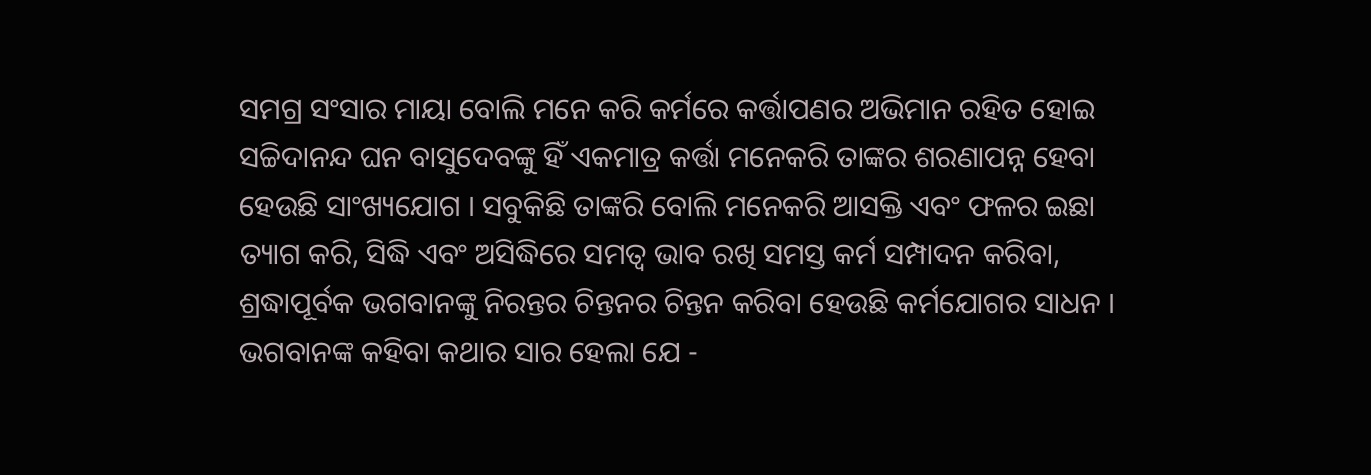ସମଗ୍ର ସଂସାର ମାୟା ବୋଲି ମନେ କରି କର୍ମରେ କର୍ତ୍ତାପଣର ଅଭିମାନ ରହିତ ହୋଇ ସଚ୍ଚିଦାନନ୍ଦ ଘନ ବାସୁଦେବଙ୍କୁ ହିଁ ଏକମାତ୍ର କର୍ତ୍ତା ମନେକରି ତାଙ୍କର ଶରଣାପନ୍ନ ହେବା ହେଉଛି ସାଂଖ୍ୟଯୋଗ । ସବୁକିଛି ତାଙ୍କରି ବୋଲି ମନେକରି ଆସକ୍ତି ଏବଂ ଫଳର ଇଛା ତ୍ୟାଗ କରି, ସିଦ୍ଧି ଏବଂ ଅସିଦ୍ଧିରେ ସମତ୍ୱ ଭାବ ରଖି ସମସ୍ତ କର୍ମ ସମ୍ପାଦନ କରିବା, ଶ୍ରଦ୍ଧାପୂର୍ବକ ଭଗବାନଙ୍କୁ ନିରନ୍ତର ଚିନ୍ତନର ଚିନ୍ତନ କରିବା ହେଉଛି କର୍ମଯୋଗର ସାଧନ । ଭଗବାନଙ୍କ କହିବା କଥାର ସାର ହେଲା ଯେ -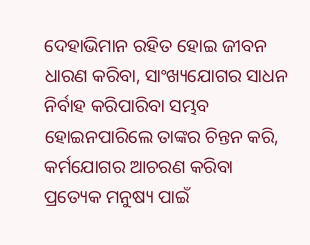ଦେହାଭିମାନ ରହିତ ହୋଇ ଜୀବନ ଧାରଣ କରିବା, ସାଂଖ୍ୟଯୋଗର ସାଧନ ନିର୍ବାହ କରିପାରିବା ସମ୍ଭବ ହୋଇନପାରିଲେ ତାଙ୍କର ଚିନ୍ତନ କରି, କର୍ମଯୋଗର ଆଚରଣ କରିବା ପ୍ରତ୍ୟେକ ମନୁଷ୍ୟ ପାଇଁ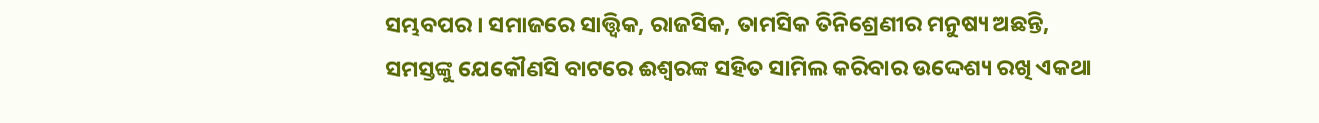ସମ୍ଭବପର । ସମାଜରେ ସାତ୍ତ୍ୱିକ, ରାଜସିକ, ତାମସିକ ତିନିଶ୍ରେଣୀର ମନୁଷ୍ୟ ଅଛନ୍ତି, ସମସ୍ତଙ୍କୁ ଯେକୌଣସି ବାଟରେ ଈଶ୍ୱରଙ୍କ ସହିତ ସାମିଲ କରିବାର ଉଦ୍ଦେଶ୍ୟ ରଖି ଏକଥା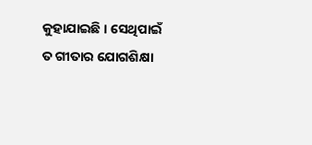କୁହାଯାଇଛି । ସେଥିପାଇଁ ତ ଗୀତାର ଯୋଗଶିକ୍ଷା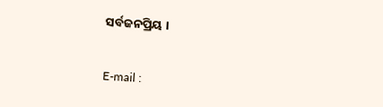ସର୍ବଜନପ୍ରିୟ ।


E-mail :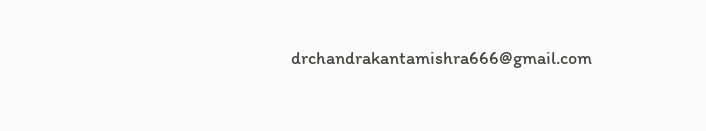drchandrakantamishra666@gmail.com